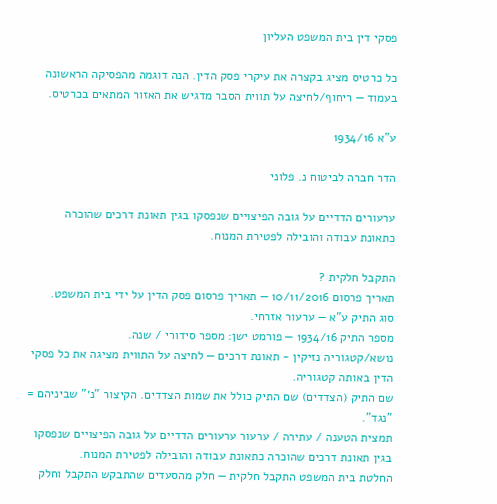פסקי דין בית המשפט העליון

כל כרטיס מציג בקצרה את עיקרי פסק הדין. הנה דוגמה מהפסיקה הראשונה בעמוד — ריחוף/לחיצה על תווית הסבר מדגיש את האזור המתאים בכרטיס.

ע"א 1934/16

הדר חברה לביטוח נ. פלוני

ערעורים הדדיים על גובה הפיצויים שנפסקו בגין תאונת דרכים שהוכרה כתאונת עבודה והובילה לפטירת המנוח.

התקבל חלקית ?
תאריך פרסום 10/11/2016 — תאריך פרסום פסק הדין על ידי בית המשפט.
סוג התיק ע"א — ערעור אזרחי.
מספר התיק 1934/16 — פורמט ישן: מספר סידורי / שנה.
נושא/קטגוריה נזיקין - תאונת דרכים — לחיצה על התווית מציגה את כל פסקי הדין באותה קטגוריה.
שם התיק (הצדדים) שם התיק כולל את שמות הצדדים. הקיצור "נ׳" שביניהם = "נגד".
תמצית הטענה / עתירה / ערעור ערעורים הדדיים על גובה הפיצויים שנפסקו בגין תאונת דרכים שהוכרה כתאונת עבודה והובילה לפטירת המנוח.
החלטת בית המשפט התקבל חלקית — חלק מהסעדים שהתבקש התקבל וחלק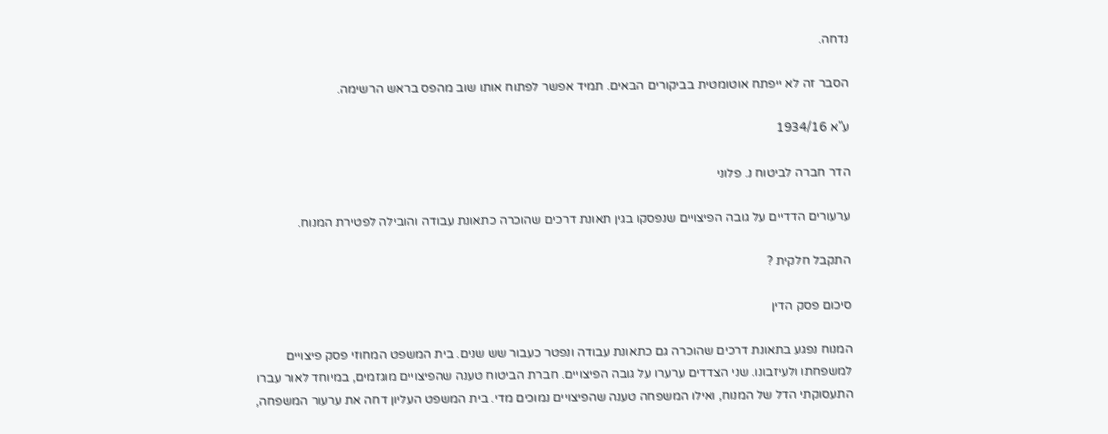נדחה.

הסבר זה לא ייפתח אוטומטית בביקורים הבאים. תמיד אפשר לפתוח אותו שוב מהפס בראש הרשימה.

ע"א 1934/16

הדר חברה לביטוח נ. פלוני

ערעורים הדדיים על גובה הפיצויים שנפסקו בגין תאונת דרכים שהוכרה כתאונת עבודה והובילה לפטירת המנוח.

התקבל חלקית ?

סיכום פסק הדין

המנוח נפגע בתאונת דרכים שהוכרה גם כתאונת עבודה ונפטר כעבור שש שנים. בית המשפט המחוזי פסק פיצויים למשפחתו ולעיזבונו. שני הצדדים ערערו על גובה הפיצויים. חברת הביטוח טענה שהפיצויים מוגזמים, במיוחד לאור עברו התעסוקתי הדל של המנוח, ואילו המשפחה טענה שהפיצויים נמוכים מדי. בית המשפט העליון דחה את ערעור המשפחה,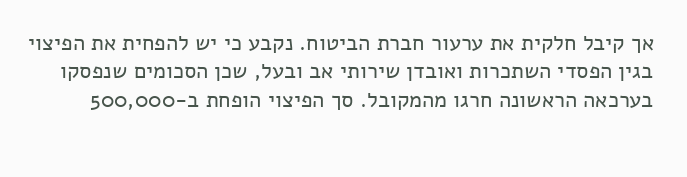אך קיבל חלקית את ערעור חברת הביטוח. נקבע כי יש להפחית את הפיצוי בגין הפסדי השתכרות ואובדן שירותי אב ובעל, שכן הסכומים שנפסקו בערכאה הראשונה חרגו מהמקובל. סך הפיצוי הופחת ב-500,000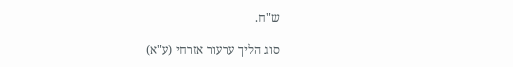ש"ח.

סוג הליך ערעור אזרחי (ע"א)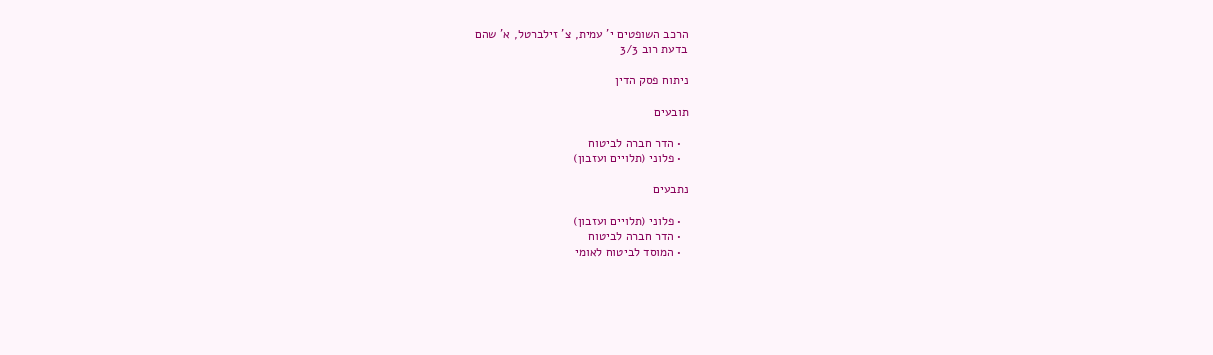הרכב השופטים י' עמית, צ' זילברטל, א' שהם
בדעת רוב 3/3

ניתוח פסק הדין

תובעים

  • הדר חברה לביטוח
  • פלוני (תלויים ועזבון)

נתבעים

  • פלוני (תלויים ועזבון)
  • הדר חברה לביטוח
  • המוסד לביטוח לאומי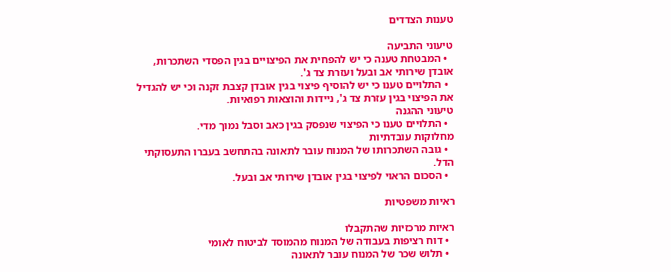טענות הצדדים

טיעוני התביעה
  • המבטחת טענה כי יש להפחית את הפיצויים בגין הפסדי השתכרות, אובדן שירותי אב ובעל ועזרת צד ג'.
  • התלויים טענו כי יש להוסיף פיצוי בגין אובדן קצבת זקנה וכי יש להגדיל את הפיצוי בגין עזרת צד ג', ניידות והוצאות רפואיות.
טיעוני ההגנה
  • התלויים טענו כי הפיצוי שנפסק בגין כאב וסבל נמוך מדי.
מחלוקות עובדתיות
  • גובה השתכרותו של המנוח עובר לתאונה בהתחשב בעברו התעסוקתי הדל.
  • הסכום הראוי לפיצוי בגין אובדן שירותי אב ובעל.

ראיות משפטיות

ראיות מרכזיות שהתקבלו
  • דוח רציפות בעבודה של המנוח מהמוסד לביטוח לאומי
  • תלוש שכר של המנוח עובר לתאונה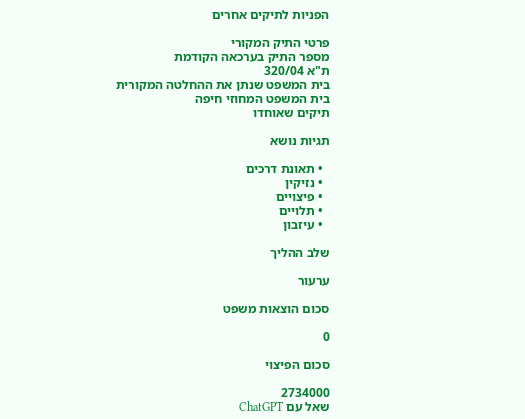הפניות לתיקים אחרים

פרטי התיק המקורי
מספר התיק בערכאה הקודמת
ת"א 320/04
בית המשפט שנתן את ההחלטה המקורית
בית המשפט המחוזי חיפה
תיקים שאוחדו

תגיות נושא

  • תאונת דרכים
  • נזיקין
  • פיצויים
  • תלויים
  • עיזבון

שלב ההליך

ערעור

סכום הוצאות משפט

0

סכום הפיצוי

2734000
שאל עם ChatGPT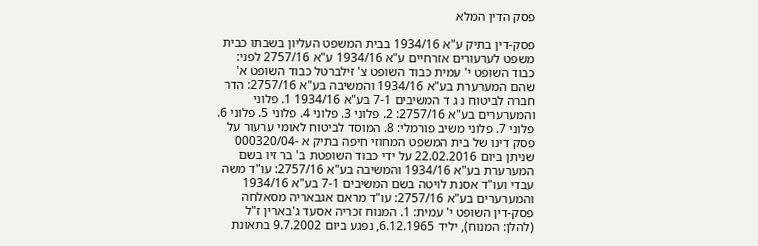פסק הדין המלא

פסק-דין בתיק ע"א 1934/16 בבית המשפט העליון בשבתו כבית משפט לערעורים אזרחיים ע"א 1934/16 ע"א 2757/16 לפני: כבוד השופט י' עמית כבוד השופט צ' זילברטל כבוד השופט א' שהם המערערת בע"א 1934/16 והמשיבה בע"א 2757/16: הדר חברה לביטוח נ ג ד המשיבים 7-1 בע"א 1934/16 1. פלוני והמערערים בע"א 2757/16: 2. פלוני 3. פלוני 4. פלוני 5. פלוני 6. פלוני 7. פלוני משיב פורמלי: 8. המוסד לביטוח לאומי ערעור על פסק דינו של בית המשפט המחוזי חיפה בתיק א -000320/04 שניתן ביום 22.02.2016 על ידי כבוד השופטת ב' בר זיו בשם המערערת בע"א 1934/16 והמשיבה בע"א 2757/16: עו"ד משה עבדי ועו"ד אסנת לויטה בשם המשיבים 7-1 בע"א 1934/16 והמערערים בע"א 2757/16: עו"ד מראם אגבאריה מסאלחה פסק-דין השופט י' עמית: 1. המנוח זכריה אסעד ג'בארין ז"ל (להלן: המנוח), יליד 6.12.1965, נפגע ביום 9.7.2002 בתאונת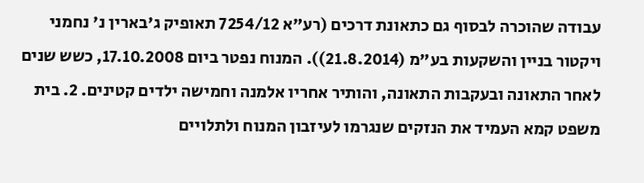עבודה שהוכרה לבסוף גם כתאונת דרכים (רע"א 7254/12 תאופיק ג'בארין נ' נחמני ויקטור בניין והשקעות בע"מ (21.8.2014)). המנוח נפטר ביום 17.10.2008, כשש שנים לאחר התאונה ובעקבות התאונה, והותיר אחריו אלמנה וחמישה ילדים קטינים. 2. בית משפט קמא העמיד את הנזקים שנגרמו לעיזבון המנוח ולתלויים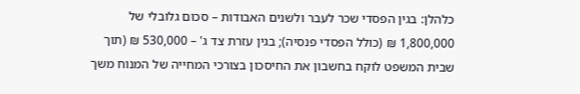כלהלן: בגין הפסדי שכר לעבר ולשנים האבודות – סכום גלובלי של 1,800,000 ₪ (כולל הפסדי פנסיה); בגין עזרת צד ג' – 530,000 ₪ (תוך שבית המשפט לוקח בחשבון את החיסכון בצורכי המחייה של המנוח משך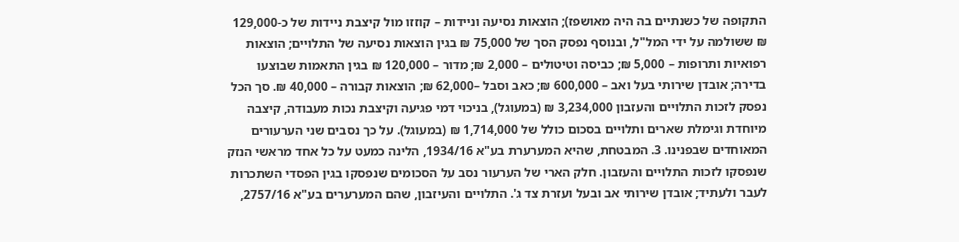התקופה של כשנתיים בה היה מאושפז); הוצאות נסיעה וניידות – קוזזו מול קיצבת ניידות של כ-129,000 ₪ ששולמה על ידי המל"ל, ובנוסף נפסק הסך של 75,000 ₪ בגין הוצאות נסיעה של התלויים; הוצאות רפואיות ותרופות – 5,000 ₪; כביסה וטיטולים – 2,000 ₪; מדור – 120,000 ₪ בגין התאמות שבוצעו בדירה; אובדן שירותי בעל ואב – 600,000 ₪; כאב וסבל –62,000 ₪; הוצאות קבורה – 40,000 ₪. סך הכל נפסק לזכות התלויים והעזבון 3,234,000 ₪ (במעוגל), בניכוי דמי פגיעה וקיצבת נכות מעבודה, קיצבה מיוחדת וגימלת שארים ותלויים בסכום כולל של 1,714,000 ₪ (במעוגל). על כך נסבים שני הערעורים המאוחדים שבפנינו. 3. המבטחת, שהיא המערערת בע"א 1934/16, הלינה כמעט על כל אחד מראשי הנזק שנפסקו לזכות התלויים והעזבון. חלק הארי של הערעור נסב על הסכומים שנפסקו בגין הפסדי השתכרות לעבר ולעתיד; אובדן שירותי אב ובעל ועזרת צד ג'. התלויים והעיזבון, שהם המערערים בע"א 2757/16,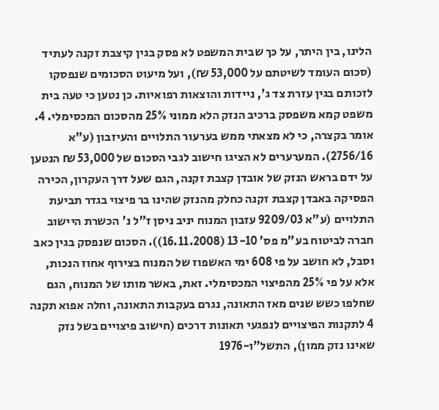הלינו, בין היתר, על כך שבית המשפט לא פסק בגין קיצבת זקנה לעתיד (סכום העומד לשיטתם על 53,000 ₪), ועל מיעוט הסכומים שנפסקו לזכותם בגין עזרת צד ג', ניידות והוצאות רפואיות. כן נטען כי טעה בית משפט קמא משפסק ברכיב הנזק הלא ממוני 25% מהסכום המכסימלי. 4. אומר בקצרה, כי לא מצאתי ממש בערעור התלויים והעיזבון (ע"א 2756/16). המערערים לא הציגו חישוב לגבי הסכום של 53,000 ₪ הנטען על ידם בראש הנזק של אובדן קצבת זקנה, הגם שעל דרך העקרון, הכירה הפסיקה באבדן קצבת זקנה כחלק מהנזק שהינו בר פיצוי בגדר תביעת התלויים (ע"א 9209/03 עזבון המנוח יניב ניסן ז"ל נ' הכשרת היישוב חברה לביטוח בע"מ פס' 13-10 (16.11.2008)). הסכום שנפסק בגין כאב וסבל, לא חושב על פי 608 ימי האשפוז של המנוח בצירוף אחוז הנכות, אלא על פי 25% מהפיצוי המכסימלי. זאת, באשר מותו של המנוח, הגם שחלפו כשש שנים מאז התאונה, נגרם בעקבות התאונה, וחלה אפוא תקנה 4 לתקנות הפיצויים לנפגעי תאונות דרכים (חישוב פיצויים בשל נזק שאינו נזק ממון), התשל"ו-1976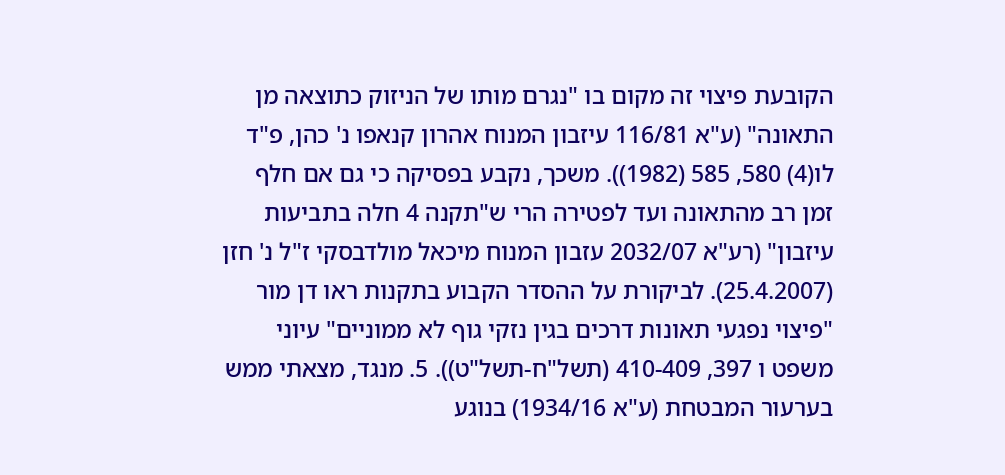הקובעת פיצוי זה מקום בו "נגרם מותו של הניזוק כתוצאה מן התאונה" (ע"א 116/81 עיזבון המנוח אהרון קנאפו נ' כהן, פ"ד לו(4) 580, 585 (1982)). משכך, נקבע בפסיקה כי גם אם חלף זמן רב מהתאונה ועד לפטירה הרי ש"תקנה 4 חלה בתביעות עיזבון" (רע"א 2032/07 עזבון המנוח מיכאל מולדבסקי ז"ל נ' חזן (25.4.2007). לביקורת על ההסדר הקבוע בתקנות ראו דן מור "פיצוי נפגעי תאונות דרכים בגין נזקי גוף לא ממוניים" עיוני משפט ו 397, 410-409 (תשל"ח-תשל"ט)). 5. מנגד, מצאתי ממש בערעור המבטחת (ע"א 1934/16) בנוגע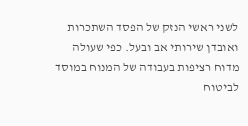לשני ראשי הנזק של הפסד השתכרות ואובדן שירותי אב ובעל. כפי שעולה מדוח רציפות בעבודה של המנוח במוסד לביטוח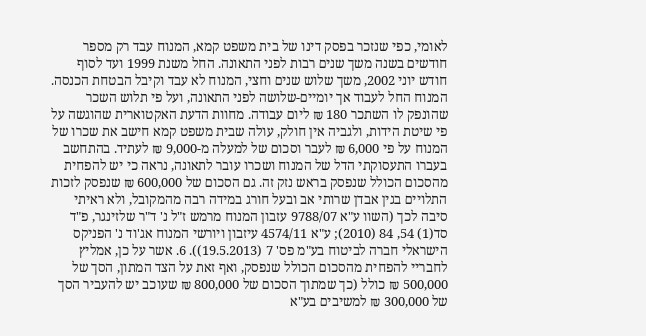לאומי, כפי שנזכר בפסק דינו של בית משפט קמא, המנוח עבד רק מספר חודשים בשנה משך שנים רבות לפני התאונה. החל משנת 1999 ועד לסוף חודש יוני 2002, משך שלוש שנים וחצי, המנוח לא עבד וקיבל הבטחת הכנסה. המנוח החל לעבוד אך יומיים-שלושה לפני התאונה, ועל פי תלוש השכר שהונפק לו השתכר 180 ₪ ליום עבודה. מחוות הדעת האקטוארית שהוגשה על פי שיטת הידות, ולגביה אין חולק, עולה שבית משפט קמא חישב את שכרו של המנוח על פי 6,000 ₪ לעבר וסכום של למעלה מ-9,000 ₪ לעתיד. בהתחשב בעברו התעסוקתי הדל של המנוח ושכרו עובר לתאונה, נראה כי יש להפחית מהסכום הכולל שנפסק בראש נזק זה. גם הסכום של 600,000 ₪ שנפסק לזכות התלויים בגין אבדן שרותי אב ובעל חורג במידה רבה מהמקובל, ולא ראיתי סיבה לכך (השוו ע"א 9788/07 עזבון המנוח מרמש ז"ל נ' ד"ר שלזינגר, פ"ד סד(1) 54, 84 (2010); ע"א 4574/11 עיזבון ויורשי המנוח אג'וד נ' הפניקס הישראלי חברה לביטוח בע"מ פס' 7 (19.5.2013)). 6. אשר על כן, אמליץ לחבריי להפחית מהסכום הכולל שנפסק, ואף זאת על הצד המתון, הסך של 500,000 ₪ כולל (כך שמתוך הסכום של 800,000 ₪ שעוכב יש להעביר הסך של 300,000 ₪ למשיבים בע"א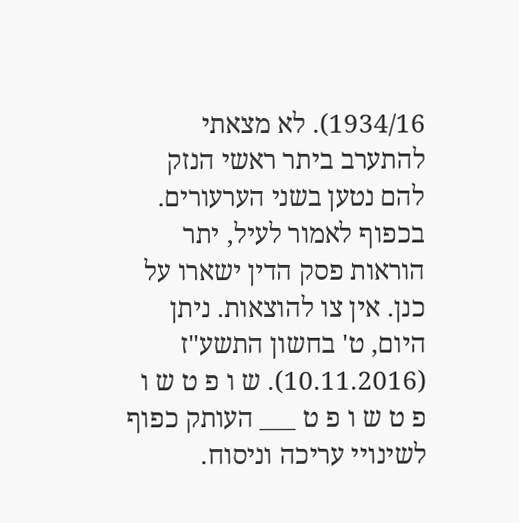1934/16). לא מצאתי להתערב ביתר ראשי הנזק להם נטען בשני הערעורים. בכפוף לאמור לעיל, יתר הוראות פסק הדין ישארו על כנן. אין צו להוצאות. ניתן היום, ט' בחשון התשע"ז (10.11.2016). ש ו פ ט ש ו פ ט ש ו פ ט ___ העותק כפוף לשינויי עריכה וניסוח.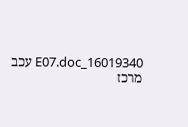16019340_E07.doc עכב מרכז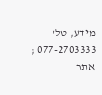מידע, טל' 077-2703333 ; אתר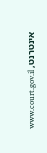אינטרנט, www.court.gov.il